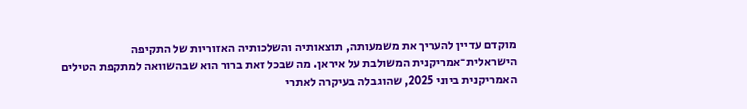מוקדם עדיין להעריך את משמעותה, תוצאותיה והשלכותיה האזוריות של התקיפה הישראלית־אמריקנית המשולבת על איראן. מה שבכל זאת ברור הוא שבהשוואה למתקפת הטילים האמריקנית ביוני 2025, שהוגבלה בעיקרה לאתרי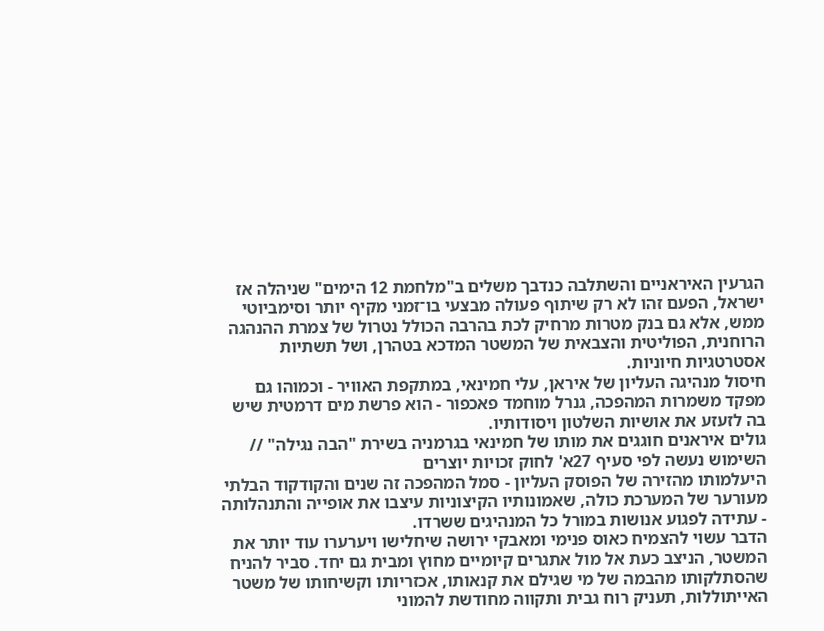הגרעין האיראניים והשתלבה כנדבך משלים ב"מלחמת 12 הימים" שניהלה אז ישראל, הפעם זהו לא רק שיתוף פעולה מבצעי בו־זמני מקיף יותר וסימביוטי ממש, אלא גם בנק מטרות מרחיק לכת בהרבה הכולל נטרול של צמרת ההנהגה הרוחנית, הפוליטית והצבאית של המשטר המדכא בטהרן, ושל תשתיות אסטרטגיות חיוניות.
חיסול מנהיגה העליון של איראן, עלי חמינאי, במתקפת האוויר - וכמוהו גם מפקד משמרות המהפכה, גנרל מוחמד פאכפור - הוא פרשת מים דרמטית שיש בה לזעזע את אושיות השלטון ויסודותיו.
גולים איראנים חוגגים את מותו של חמינאי בגרמניה בשירת "הבה נגילה" // השימוש נעשה לפי סעיף 27א' לחוק זכויות יוצרים
היעלמותו מהזירה של הפוסק העליון - סמל המהפכה זה שנים והקודקוד הבלתי מעורער של המערכת כולה, שאמונותיו הקיצוניות עיצבו את אופייה והתנהלותה - עתידה לפגוע אנושות במורל כל המנהיגים ששרדו.
הדבר עשוי להצמיח כאוס פנימי ומאבקי ירושה שיחלישו ויערערו עוד יותר את המשטר, הניצב כעת אל מול אתגרים קיומיים מחוץ ומבית גם יחד. סביר להניח שהסתלקותו מהבמה של מי שגילם את קנאותו, אכזריותו וקשיחותו של משטר האייתוללות, תעניק רוח גבית ותקווה מחודשת להמוני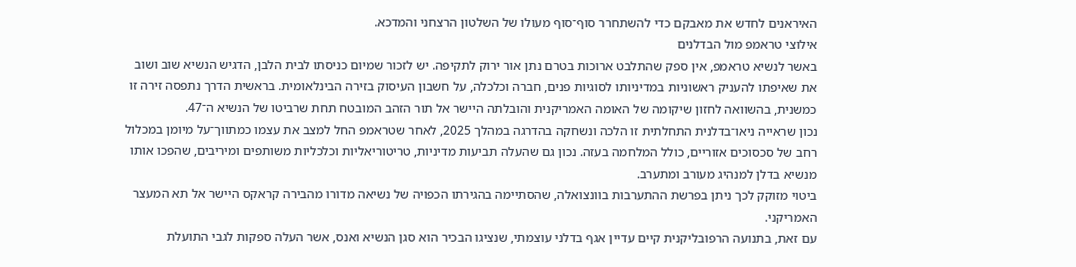האיראנים לחדש את מאבקם כדי להשתחרר סוף־סוף מעולו של השלטון הרצחני והמדכא.
אילוצי טראמפ מול הבדלנים
באשר לנשיא טראמפ, אין ספק שהתלבט ארוכות בטרם נתן אור ירוק לתקיפה. יש לזכור שמיום כניסתו לבית הלבן, הדגיש הנשיא שוב ושוב את שאיפתו להעניק ראשוניות במדיניותו לסוגיות פנים, חברה וכלכלה, על חשבון העיסוק בזירה הבינלאומית. בראשית הדרך נתפסה זירה זו כמשנית, בהשוואה לחזון שיקומה של האומה האמריקנית והובלתה היישר אל תור הזהב המובטח תחת שרביטו של הנשיא ה־47.
נכון שראייה ניאו־בדלנית התחלתית זו הלכה ונשחקה בהדרגה במהלך 2025, לאחר שטראמפ החל למצב את עצמו כמתווך־על מיומן במכלול רחב של סכסוכים אזוריים, כולל המלחמה בעזה. נכון גם שהעלה תביעות מדיניות, טריטוריאליות וכלכליות משותפים ומיריבים, שהפכו אותו מנשיא בדלן למנהיג מעורב ומתערב.
ביטוי מזוקק לכך ניתן בפרשת ההתערבות בוונצואלה, שהסתיימה בהגירתו הכפויה של נשיאה מדורו מהבירה קראקס היישר אל תא המעצר האמריקני.
עם זאת, בתנועה הרפובליקנית קיים עדיין אגף בדלני עוצמתי, שנציגו הבכיר הוא סגן הנשיא ואנס, אשר העלה ספקות לגבי התועלת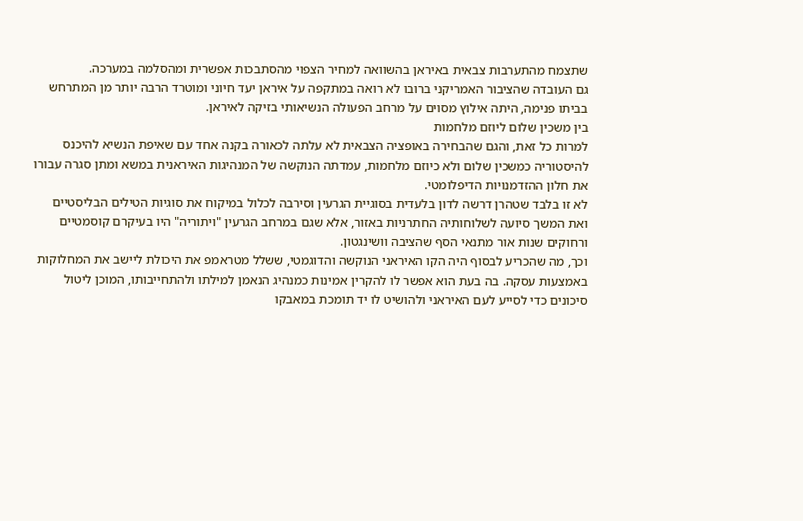שתצמח מהתערבות צבאית באיראן בהשוואה למחיר הצפוי מהסתבכות אפשרית ומהסלמה במערכה.
גם העובדה שהציבור האמריקני ברובו לא רואה במתקפה על איראן יעד חיוני ומוטרד הרבה יותר מן המתרחש בביתו פנימה, היתה אילוץ מסוים על מרחב הפעולה הנשיאותי בזיקה לאיראן.
בין משכין שלום ליוזם מלחמות
למרות כל זאת, והגם שהבחירה באופציה הצבאית לא עלתה לכאורה בקנה אחד עם שאיפת הנשיא להיכנס להיסטוריה כמשכין שלום ולא כיוזם מלחמות, עמדתה הנוקשה של המנהיגות האיראנית במשא ומתן סגרה עבורו את חלון ההזדמנויות הדיפלומטי.
לא זו בלבד שטהרן דרשה לדון בלעדית בסוגיית הגרעין וסירבה לכלול במיקוח את סוגיות הטילים הבליסטיים ואת המשך סיועה לשלוחותיה החתרניות באזור, אלא שגם במרחב הגרעין "ויתוריה" היו בעיקרם קוסמטיים ורחוקים שנות אור מתנאי הסף שהציבה וושינגטון.
וכך, מה שהכריע לבסוף היה הקו האיראני הנוקשה והדוגמטי, ששלל מטראמפ את היכולת ליישב את המחלוקות באמצעות עסקה. בה בעת הוא אפשר לו להקרין אמינות כמנהיג הנאמן למילתו ולהתחייבותו, המוכן ליטול סיכונים כדי לסייע לעם האיראני ולהושיט לו יד תומכת במאבקו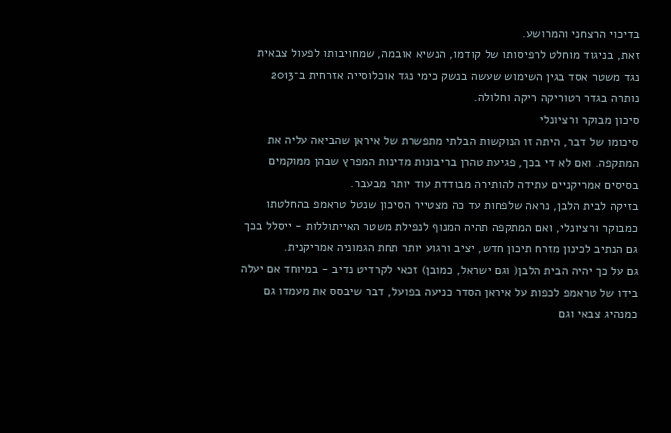בדיכוי הרצחני והמרושע.
זאת, בניגוד מוחלט לרפיסותו של קודמו, הנשיא אובמה, שמחויבותו לפעול צבאית נגד משטר אסד בגין השימוש שעשה בנשק כימי נגד אוכלוסייה אזרחית ב־2013 נותרה בגדר רטוריקה ריקה וחלולה.
סיכון מבוקר ורציונלי
סיכומו של דבר, היתה זו הנוקשות הבלתי מתפשרת של איראן שהביאה עליה את המתקפה. ואם לא די בכך, פגיעת טהרן בריבונות מדינות המפרץ שבהן ממוקמים בסיסים אמריקניים עתידה להותירה מבודדת עוד יותר מבעבר.
בזיקה לבית הלבן, נראה שלפחות עד כה מצטייר הסיכון שנטל טראמפ בהחלטתו כמבוקר ורציונלי, ואם המתקפה תהיה המנוף לנפילת משטר האייתוללות - ייסלל בכך גם הנתיב לכינון מזרח תיכון חדש, יציב ורגוע יותר תחת הגמוניה אמריקנית.
גם על כך יהיה הבית הלבן( וגם ישראל, כמובן) זכאי לקרדיט נדיב - במיוחד אם יעלה בידו של טראמפ לכפות על איראן הסדר כניעה בפועל, דבר שיבסס את מעמדו גם כמנהיג צבאי וגם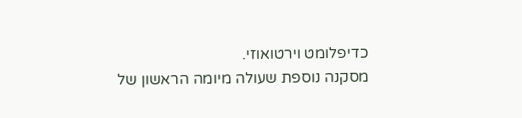כדיפלומט וירטואוזי.
מסקנה נוספת שעולה מיומה הראשון של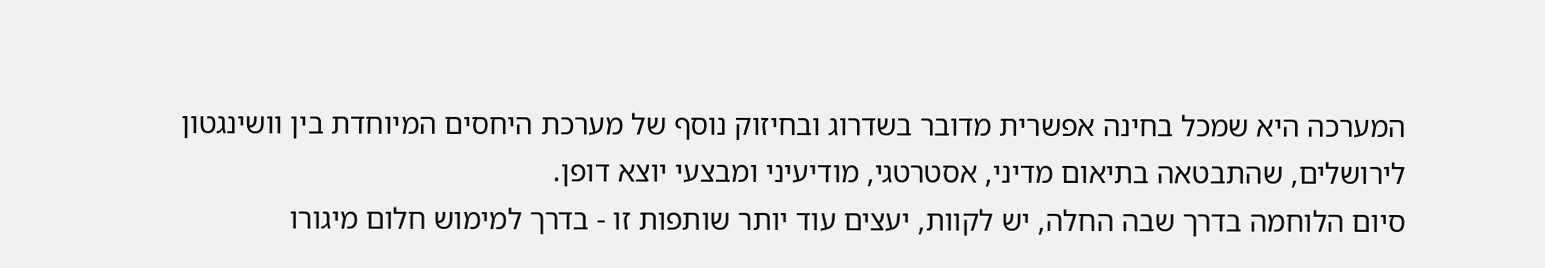המערכה היא שמכל בחינה אפשרית מדובר בשדרוג ובחיזוק נוסף של מערכת היחסים המיוחדת בין וושינגטון לירושלים, שהתבטאה בתיאום מדיני, אסטרטגי, מודיעיני ומבצעי יוצא דופן.
סיום הלוחמה בדרך שבה החלה, יש לקוות, יעצים עוד יותר שותפות זו - בדרך למימוש חלום מיגורו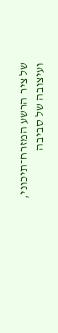של ציר הרשע המזרח־תיכוני, ועיצובה של סביבה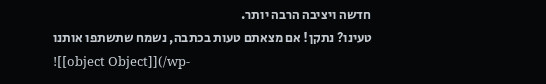חדשה ויציבה הרבה יותר.
טעינו? נתקן! אם מצאתם טעות בכתבה, נשמח שתשתפו אותנו
![[object Object]](/wp-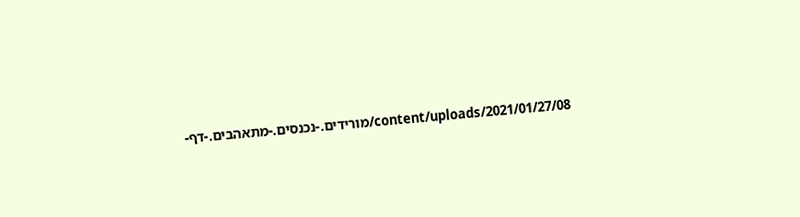content/uploads/2021/01/27/08/מורידים.-נכנסים.-מתאהבים.-דף-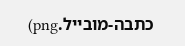כתבה-מובייל.png)